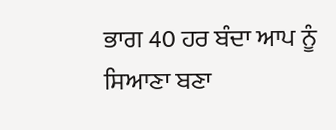ਭਾਗ 40 ਹਰ ਬੰਦਾ ਆਪ ਨੂੰ ਸਿਆਣਾ ਬਣਾ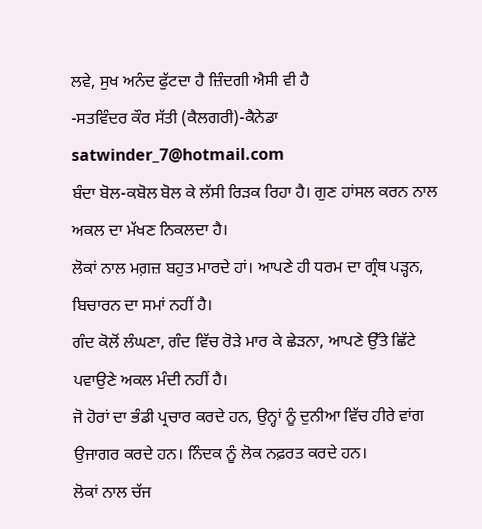ਲਵੇ, ਸੁਖ ਅਨੰਦ ਫੁੱਟਦਾ ਹੈ ਜ਼ਿੰਦਗੀ ਐਸੀ ਵੀ ਹੈ
-ਸਤਵਿੰਦਰ ਕੌਰ ਸੱਤੀ (ਕੈਲਗਰੀ)-ਕੈਨੇਡਾ satwinder_7@hotmail.com
ਬੰਦਾ ਬੋਲ-ਕਬੋਲ ਬੋਲ ਕੇ ਲੱਸੀ ਰਿੜਕ ਰਿਹਾ ਹੈ। ਗੁਣ ਹਾਂਸਲ ਕਰਨ ਨਾਲ ਅਕਲ ਦਾ ਮੱਖਣ ਨਿਕਲਦਾ ਹੈ।
ਲੋਕਾਂ ਨਾਲ ਮਗ਼ਜ਼ ਬਹੁਤ ਮਾਰਦੇ ਹਾਂ। ਆਪਣੇ ਹੀ ਧਰਮ ਦਾ ਗ੍ਰੰਥ ਪੜ੍ਹਨ, ਬਿਚਾਰਨ ਦਾ ਸਮਾਂ ਨਹੀਂ ਹੈ।
ਗੰਦ ਕੋਲੋਂ ਲੰਘਣਾ, ਗੰਦ ਵਿੱਚ ਰੋੜੇ ਮਾਰ ਕੇ ਛੇੜਨਾ, ਆਪਣੇ ਉੱਤੇ ਛਿੱਟੇ ਪਵਾਉਣੇ ਅਕਲ ਮੰਦੀ ਨਹੀਂ ਹੈ।
ਜੋ ਹੋਰਾਂ ਦਾ ਭੰਡੀ ਪ੍ਰਚਾਰ ਕਰਦੇ ਹਨ, ਉਨ੍ਹਾਂ ਨੂੰ ਦੁਨੀਆ ਵਿੱਚ ਹੀਰੇ ਵਾਂਗ ਉਜਾਗਰ ਕਰਦੇ ਹਨ। ਨਿੰਦਕ ਨੂੰ ਲੋਕ ਨਫ਼ਰਤ ਕਰਦੇ ਹਨ।
ਲੋਕਾਂ ਨਾਲ ਚੱਜ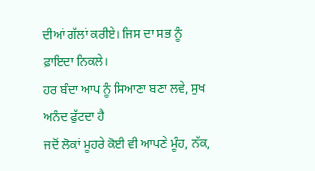ਦੀਆਂ ਗੱਲਾਂ ਕਰੀਏ। ਜਿਸ ਦਾ ਸਭ ਨੂੰ ਫ਼ਾਇਦਾ ਨਿਕਲੇ।
ਹਰ ਬੰਦਾ ਆਪ ਨੂੰ ਸਿਆਣਾ ਬਣਾ ਲਵੇ, ਸੁਖ ਅਨੰਦ ਫੁੱਟਦਾ ਹੈ
ਜਦੋਂ ਲੋਕਾਂ ਮੂਹਰੇ ਕੋਈ ਵੀ ਆਪਣੇ ਮੂੰਹ, ਨੱਕ,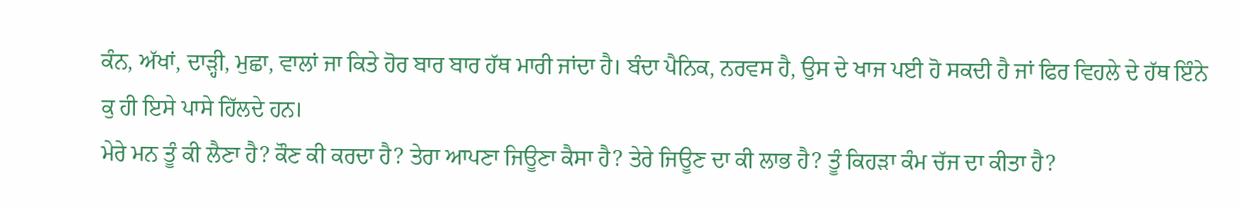ਕੰਨ, ਅੱਖਾਂ, ਦਾੜ੍ਹੀ, ਮੁਛਾ, ਵਾਲਾਂ ਜਾ ਕਿਤੇ ਹੋਰ ਬਾਰ ਬਾਰ ਹੱਥ ਮਾਰੀ ਜਾਂਦਾ ਹੈ। ਬੰਦਾ ਪੈਨਿਕ, ਨਰਵਸ ਹੈ, ਉਸ ਦੇ ਖਾਜ ਪਈ ਹੋ ਸਕਦੀ ਹੈ ਜਾਂ ਫਿਰ ਵਿਹਲੇ ਦੇ ਹੱਥ ਇੰਨੇ ਕੁ ਹੀ ਇਸੇ ਪਾਸੇ ਹਿੱਲਦੇ ਹਨ।
ਮੇਰੇ ਮਨ ਤੂੰ ਕੀ ਲੈਣਾ ਹੈ? ਕੌਣ ਕੀ ਕਰਦਾ ਹੈ? ਤੇਰਾ ਆਪਣਾ ਜਿਊਣਾ ਕੈਸਾ ਹੈ? ਤੇਰੇ ਜਿਊਣ ਦਾ ਕੀ ਲਾਭ ਹੈ? ਤੂੰ ਕਿਹੜਾ ਕੰਮ ਚੱਜ ਦਾ ਕੀਤਾ ਹੈ?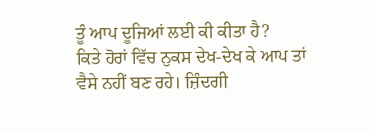ਤੂੰ ਆਪ ਦੂਜਿਆਂ ਲਈ ਕੀ ਕੀਤਾ ਹੈ?
ਕਿਤੇ ਹੋਰਾਂ ਵਿੱਚ ਨੁਕਸ ਦੇਖ-ਦੇਖ ਕੇ ਆਪ ਤਾਂ ਵੈਸੇ ਨਹੀਂ ਬਣ ਰਹੇ। ਜ਼ਿੰਦਗੀ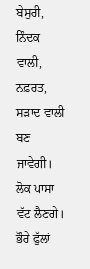ਬੇਸੁਰੀ, ਨਿੰਦਕ ਵਾਲੀ, ਨਫ਼ਰਤ, ਸੜਾਦ ਵਾਲੀ ਬਣ ਜਾਵੇਗੀ। ਲੋਕ ਪਾਸਾ ਵੱਟ ਲੈਣਗੇ। ਭੌਰੇ ਫੁੱਲਾਂ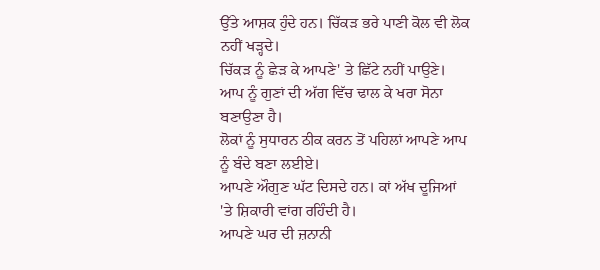ਉੱਤੇ ਆਸ਼ਕ ਹੁੰਦੇ ਹਨ। ਚਿੱਕੜ ਭਰੇ ਪਾਣੀ ਕੋਲ ਵੀ ਲੋਕ ਨਹੀਂ ਖੜ੍ਹਦੇ।
ਚਿੱਕੜ ਨੂੰ ਛੇੜ ਕੇ ਆਪਣੇ' ਤੇ ਛਿੱਟੇ ਨਹੀਂ ਪਾਉਣੇ। ਆਪ ਨੂੰ ਗੁਣਾਂ ਦੀ ਅੱਗ ਵਿੱਚ ਢਾਲ ਕੇ ਖਰਾ ਸੋਨਾ ਬਣਾਉਣਾ ਹੈ।
ਲੋਕਾਂ ਨੂੰ ਸੁਧਾਰਨ ਠੀਕ ਕਰਨ ਤੋਂ ਪਹਿਲਾਂ ਆਪਣੇ ਆਪ ਨੂੰ ਬੰਦੇ ਬਣਾ ਲਈਏ।
ਆਪਣੇ ਔਗੁਣ ਘੱਟ ਦਿਸਦੇ ਹਨ। ਕਾਂ ਅੱਖ ਦੂਜਿਆਂ 'ਤੇ ਸ਼ਿਕਾਰੀ ਵਾਂਗ ਰਹਿੰਦੀ ਹੈ।
ਆਪਣੇ ਘਰ ਦੀ ਜ਼ਨਾਨੀ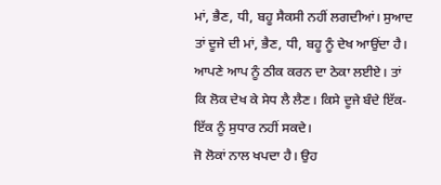ਮਾਂ, ਭੈਣ, ਧੀ, ਬਹੂ ਸੈਕਸੀ ਨਹੀਂ ਲਗਦੀਆਂ। ਸੁਆਦ ਤਾਂ ਦੂਜੇ ਦੀ ਮਾਂ, ਭੈਣ, ਧੀ, ਬਹੂ ਨੂੰ ਦੇਖ ਆਉਂਦਾ ਹੈ।
ਆਪਣੇ ਆਪ ਨੂੰ ਠੀਕ ਕਰਨ ਦਾ ਠੇਕਾ ਲਈਏ। ਤਾਂ ਕਿ ਲੋਕ ਦੇਖ ਕੇ ਸੇਧ ਲੈ ਲੈਣ। ਕਿਸੇ ਦੂਜੇ ਬੰਦੇ ਇੱਕ-ਇੱਕ ਨੂੰ ਸੁਧਾਰ ਨਹੀਂ ਸਕਦੇ।
ਜੋ ਲੋਕਾਂ ਨਾਲ ਖਪਦਾ ਹੈ। ਉਹ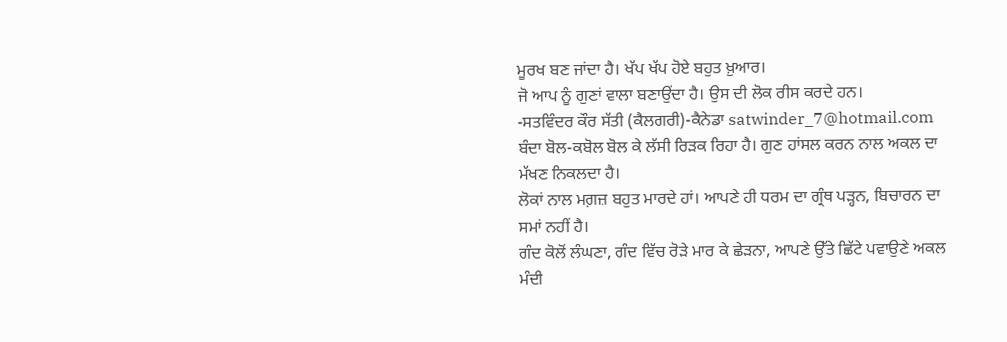ਮੂਰਖ ਬਣ ਜਾਂਦਾ ਹੈ। ਖੱਪ ਖੱਪ ਹੋਏ ਬਹੁਤ ਖ਼ੁਆਰ।
ਜੋ ਆਪ ਨੂੰ ਗੁਣਾਂ ਵਾਲਾ ਬਣਾਉਂਦਾ ਹੈ। ਉਸ ਦੀ ਲੋਕ ਰੀਸ ਕਰਦੇ ਹਨ।
-ਸਤਵਿੰਦਰ ਕੌਰ ਸੱਤੀ (ਕੈਲਗਰੀ)-ਕੈਨੇਡਾ satwinder_7@hotmail.com
ਬੰਦਾ ਬੋਲ-ਕਬੋਲ ਬੋਲ ਕੇ ਲੱਸੀ ਰਿੜਕ ਰਿਹਾ ਹੈ। ਗੁਣ ਹਾਂਸਲ ਕਰਨ ਨਾਲ ਅਕਲ ਦਾ ਮੱਖਣ ਨਿਕਲਦਾ ਹੈ।
ਲੋਕਾਂ ਨਾਲ ਮਗ਼ਜ਼ ਬਹੁਤ ਮਾਰਦੇ ਹਾਂ। ਆਪਣੇ ਹੀ ਧਰਮ ਦਾ ਗ੍ਰੰਥ ਪੜ੍ਹਨ, ਬਿਚਾਰਨ ਦਾ ਸਮਾਂ ਨਹੀਂ ਹੈ।
ਗੰਦ ਕੋਲੋਂ ਲੰਘਣਾ, ਗੰਦ ਵਿੱਚ ਰੋੜੇ ਮਾਰ ਕੇ ਛੇੜਨਾ, ਆਪਣੇ ਉੱਤੇ ਛਿੱਟੇ ਪਵਾਉਣੇ ਅਕਲ ਮੰਦੀ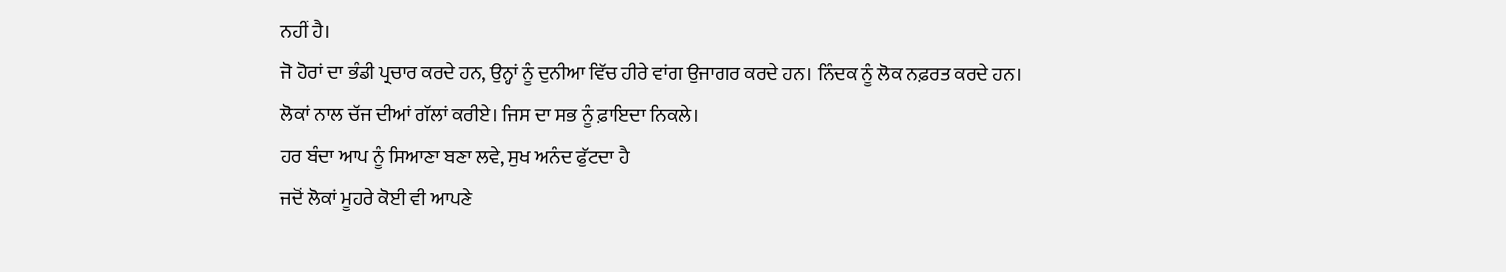ਨਹੀਂ ਹੈ।
ਜੋ ਹੋਰਾਂ ਦਾ ਭੰਡੀ ਪ੍ਰਚਾਰ ਕਰਦੇ ਹਨ, ਉਨ੍ਹਾਂ ਨੂੰ ਦੁਨੀਆ ਵਿੱਚ ਹੀਰੇ ਵਾਂਗ ਉਜਾਗਰ ਕਰਦੇ ਹਨ। ਨਿੰਦਕ ਨੂੰ ਲੋਕ ਨਫ਼ਰਤ ਕਰਦੇ ਹਨ।
ਲੋਕਾਂ ਨਾਲ ਚੱਜ ਦੀਆਂ ਗੱਲਾਂ ਕਰੀਏ। ਜਿਸ ਦਾ ਸਭ ਨੂੰ ਫ਼ਾਇਦਾ ਨਿਕਲੇ।
ਹਰ ਬੰਦਾ ਆਪ ਨੂੰ ਸਿਆਣਾ ਬਣਾ ਲਵੇ, ਸੁਖ ਅਨੰਦ ਫੁੱਟਦਾ ਹੈ
ਜਦੋਂ ਲੋਕਾਂ ਮੂਹਰੇ ਕੋਈ ਵੀ ਆਪਣੇ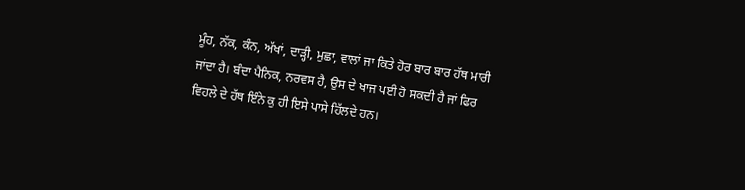ਮੂੰਹ, ਨੱਕ, ਕੰਨ, ਅੱਖਾਂ, ਦਾੜ੍ਹੀ, ਮੁਛਾ, ਵਾਲਾਂ ਜਾ ਕਿਤੇ ਹੋਰ ਬਾਰ ਬਾਰ ਹੱਥ ਮਾਰੀ ਜਾਂਦਾ ਹੈ। ਬੰਦਾ ਪੈਨਿਕ, ਨਰਵਸ ਹੈ, ਉਸ ਦੇ ਖਾਜ ਪਈ ਹੋ ਸਕਦੀ ਹੈ ਜਾਂ ਫਿਰ ਵਿਹਲੇ ਦੇ ਹੱਥ ਇੰਨੇ ਕੁ ਹੀ ਇਸੇ ਪਾਸੇ ਹਿੱਲਦੇ ਹਨ।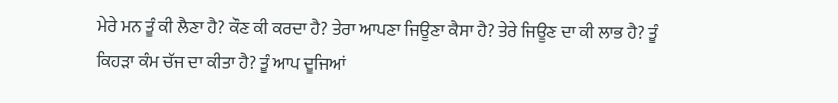ਮੇਰੇ ਮਨ ਤੂੰ ਕੀ ਲੈਣਾ ਹੈ? ਕੌਣ ਕੀ ਕਰਦਾ ਹੈ? ਤੇਰਾ ਆਪਣਾ ਜਿਊਣਾ ਕੈਸਾ ਹੈ? ਤੇਰੇ ਜਿਊਣ ਦਾ ਕੀ ਲਾਭ ਹੈ? ਤੂੰ ਕਿਹੜਾ ਕੰਮ ਚੱਜ ਦਾ ਕੀਤਾ ਹੈ? ਤੂੰ ਆਪ ਦੂਜਿਆਂ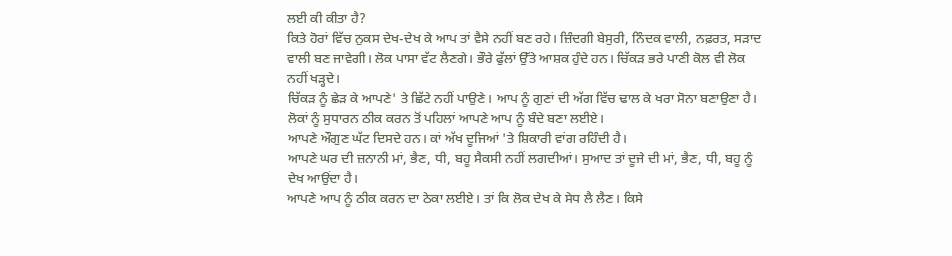ਲਈ ਕੀ ਕੀਤਾ ਹੈ?
ਕਿਤੇ ਹੋਰਾਂ ਵਿੱਚ ਨੁਕਸ ਦੇਖ-ਦੇਖ ਕੇ ਆਪ ਤਾਂ ਵੈਸੇ ਨਹੀਂ ਬਣ ਰਹੇ। ਜ਼ਿੰਦਗੀ ਬੇਸੁਰੀ, ਨਿੰਦਕ ਵਾਲੀ, ਨਫ਼ਰਤ, ਸੜਾਦ ਵਾਲੀ ਬਣ ਜਾਵੇਗੀ। ਲੋਕ ਪਾਸਾ ਵੱਟ ਲੈਣਗੇ। ਭੌਰੇ ਫੁੱਲਾਂ ਉੱਤੇ ਆਸ਼ਕ ਹੁੰਦੇ ਹਨ। ਚਿੱਕੜ ਭਰੇ ਪਾਣੀ ਕੋਲ ਵੀ ਲੋਕ ਨਹੀਂ ਖੜ੍ਹਦੇ।
ਚਿੱਕੜ ਨੂੰ ਛੇੜ ਕੇ ਆਪਣੇ' ਤੇ ਛਿੱਟੇ ਨਹੀਂ ਪਾਉਣੇ। ਆਪ ਨੂੰ ਗੁਣਾਂ ਦੀ ਅੱਗ ਵਿੱਚ ਢਾਲ ਕੇ ਖਰਾ ਸੋਨਾ ਬਣਾਉਣਾ ਹੈ।
ਲੋਕਾਂ ਨੂੰ ਸੁਧਾਰਨ ਠੀਕ ਕਰਨ ਤੋਂ ਪਹਿਲਾਂ ਆਪਣੇ ਆਪ ਨੂੰ ਬੰਦੇ ਬਣਾ ਲਈਏ।
ਆਪਣੇ ਔਗੁਣ ਘੱਟ ਦਿਸਦੇ ਹਨ। ਕਾਂ ਅੱਖ ਦੂਜਿਆਂ 'ਤੇ ਸ਼ਿਕਾਰੀ ਵਾਂਗ ਰਹਿੰਦੀ ਹੈ।
ਆਪਣੇ ਘਰ ਦੀ ਜ਼ਨਾਨੀ ਮਾਂ, ਭੈਣ, ਧੀ, ਬਹੂ ਸੈਕਸੀ ਨਹੀਂ ਲਗਦੀਆਂ। ਸੁਆਦ ਤਾਂ ਦੂਜੇ ਦੀ ਮਾਂ, ਭੈਣ, ਧੀ, ਬਹੂ ਨੂੰ ਦੇਖ ਆਉਂਦਾ ਹੈ।
ਆਪਣੇ ਆਪ ਨੂੰ ਠੀਕ ਕਰਨ ਦਾ ਠੇਕਾ ਲਈਏ। ਤਾਂ ਕਿ ਲੋਕ ਦੇਖ ਕੇ ਸੇਧ ਲੈ ਲੈਣ। ਕਿਸੇ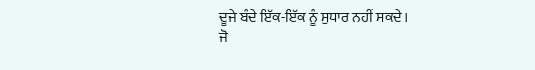ਦੂਜੇ ਬੰਦੇ ਇੱਕ-ਇੱਕ ਨੂੰ ਸੁਧਾਰ ਨਹੀਂ ਸਕਦੇ।
ਜੋ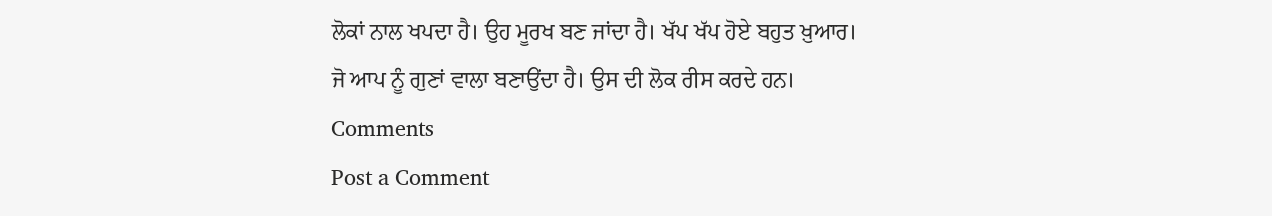ਲੋਕਾਂ ਨਾਲ ਖਪਦਾ ਹੈ। ਉਹ ਮੂਰਖ ਬਣ ਜਾਂਦਾ ਹੈ। ਖੱਪ ਖੱਪ ਹੋਏ ਬਹੁਤ ਖ਼ੁਆਰ।
ਜੋ ਆਪ ਨੂੰ ਗੁਣਾਂ ਵਾਲਾ ਬਣਾਉਂਦਾ ਹੈ। ਉਸ ਦੀ ਲੋਕ ਰੀਸ ਕਰਦੇ ਹਨ।
Comments
Post a Comment